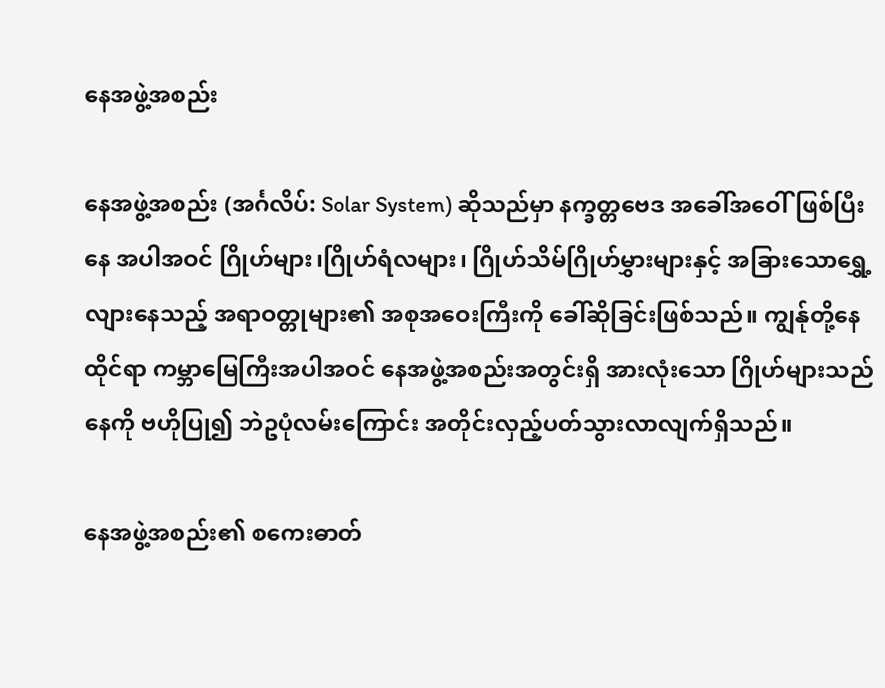နေအဖွဲ့အစည်း

နေအဖွဲ့အစည်း (အင်္ဂလိပ်: Solar System) ဆိုသည်မှာ နက္ခတ္တဗေဒ အခေါ်အဝေါ်ဖြစ်ပြီး နေ အပါအဝင် ဂြိုဟ်များ၊ဂြိုဟ်ရံလများ၊ ဂြိုဟ်သိမ်ဂြိုဟ်မွှားများနှင့် အခြားသောရွှေ့လျားနေသည့် အရာဝတ္တုများ၏ အစုအဝေးကြီးကို ခေါ်ဆိုခြင်းဖြစ်သည်။ ကျွန်ုတို့နေထိုင်ရာ ကမ္ဘာမြေကြီးအပါအဝင် နေအဖွဲ့အစည်းအတွင်းရှိ အားလုံးသော ဂြိုဟ်များသည် နေကို ဗဟိုပြု၍ ဘဲဥပုံလမ်းကြောင်း အတိုင်းလှည့်ပတ်သွားလာလျက်ရှိသည်။

နေအဖွဲ့အစည်း၏ စကေးဓာတ်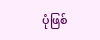ပုံဖြစ်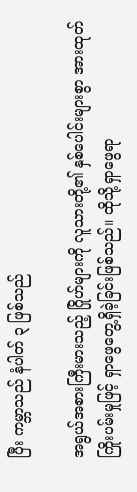ပြီး ကမ္ဘာသည် နံပါတ် ၃ ဖြစ်သည်

အရွယ်အစားကြီးမားသည့် ဂြိုဟ်များကို လူသားတို့၏ နှစ်ပေါင်းများစွာ အားထုတ်ကြိုးပမ်းမှုဖြင့် ရှာဖွေတွေ့ရှိခဲ့ခြင်းဖြစ်သည်။ ထိုသို့ရှာဖွေရာ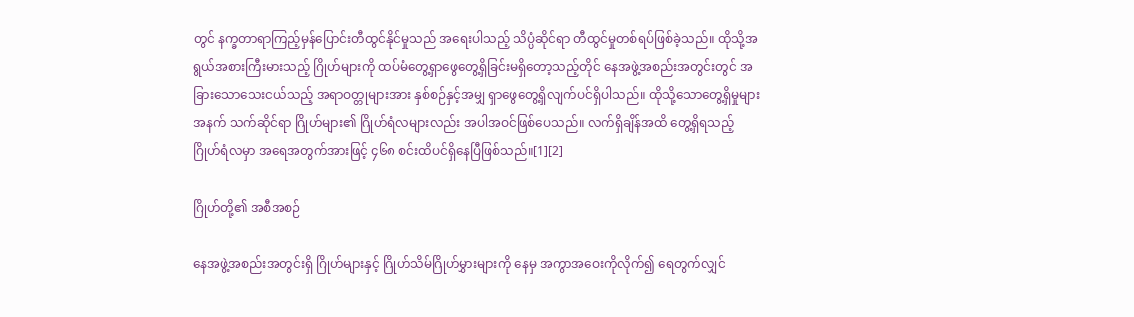တွင် နက္ခတာရာကြည့်မှန်ပြောင်းတီထွင်နိုင်မှုသည် အရေးပါသည့် သိပ္ပံဆိုင်ရာ တီထွင်မှုတစ်ရပ်ဖြစ်ခဲ့သည်။ ထိုသို့အရွယ်အစားကြီးမားသည့် ဂြိုဟ်များကို ထပ်မံတွေ့ရှာဖွေတွေ့ရှိခြင်းမရှိတော့သည့်တိုင် နေအဖွဲ့အစည်းအတွင်းတွင် အခြားသောသေးငယ်သည့် အရာဝတ္တုများအား နှစ်စဉ်နှင့်အမျှ ရှာဖွေတွေ့ရှိလျက်ပင်ရှိပါသည်။ ထိုသို့သောတွေ့ရှိမှုများအနက် သက်ဆိုင်ရာ ဂြိုဟ်များ၏ ဂြိုဟ်ရံလများလည်း အပါအဝင်ဖြစ်ပေသည်။ လက်ရှိချိန်အထိ တွေ့ရှိရသည့် ဂြိုဟ်ရံလမှာ အရေအတွက်အားဖြင့် ၄၆၈ စင်းထိပင်ရှိနေပြီဖြစ်သည်။[1][2]

ဂြိုဟ်တို့၏ အစီအစဉ်

နေအဖွဲ့အစည်းအတွင်းရှိ ဂြိုဟ်များနှင့် ဂြိုဟ်သိမ်ဂြိုဟ်မွှားများကို နေမှ အကွာအဝေးကိုလိုက်၍ ရေတွက်လျှင်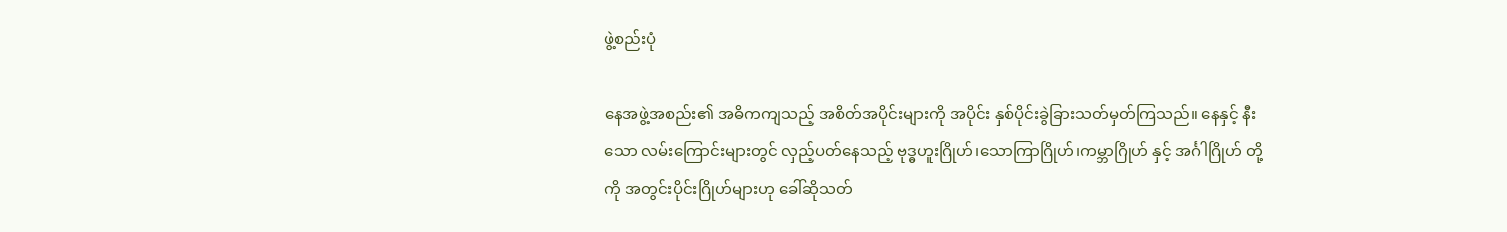ဖွဲ့စည်းပုံ

နေအဖွဲ့အစည်း၏ အဓိကကျသည့် အစိတ်အပိုင်းများကို အပိုင်း နှစ်ပိုင်းခွဲခြားသတ်မှတ်ကြသည်။ နေနှင့် နီးသော လမ်းကြောင်းများတွင် လှည့်ပတ်နေသည့် ဗုဒ္ဓဟူးဂြိုဟ်၊သောကြာဂြိုဟ်၊ကမ္ဘာဂြိုဟ် နှင့် အင်္ဂါဂြိုဟ် တို့ကို အတွင်းပိုင်းဂြိုဟ်များဟု ခေါ်ဆိုသတ်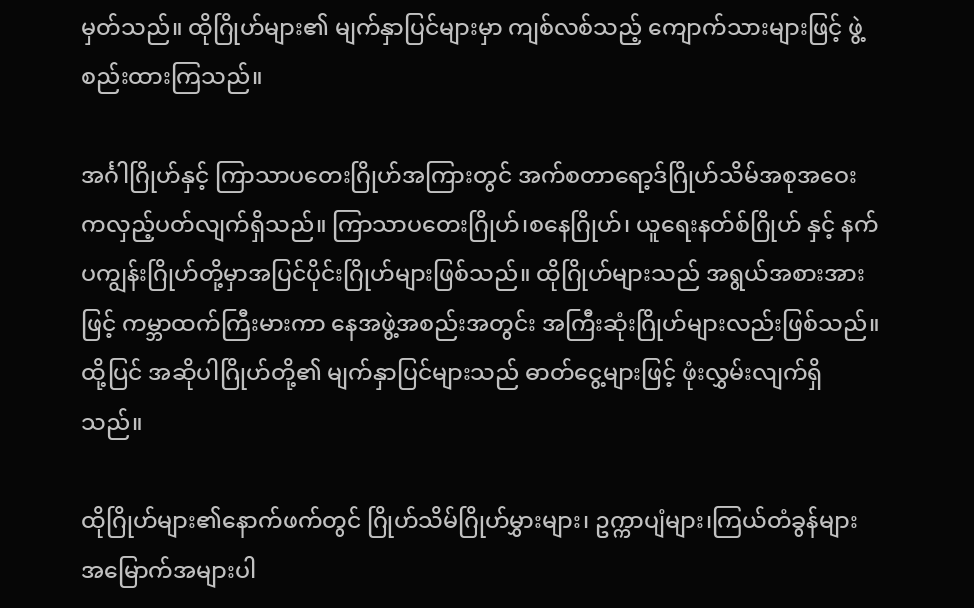မှတ်သည်။ ထိုဂြိုဟ်များ၏ မျက်နှာပြင်များမှာ ကျစ်လစ်သည့် ကျောက်သားများဖြင့် ဖွဲ့စည်းထားကြသည်။

အင်္ဂါဂြိုဟ်နှင့် ကြာသာပတေးဂြိုဟ်အကြားတွင် အက်စတာရော့ဒ်ဂြိုဟ်သိမ်အစုအဝေး ကလှည့်ပတ်လျက်ရှိသည်။ ကြာသာပတေးဂြိုဟ်၊စနေဂြိုဟ်၊ ယူရေးနတ်စ်ဂြိုဟ် နှင့် နက်ပကျွန်းဂြိုဟ်တို့မှာအပြင်ပိုင်းဂြိုဟ်များဖြစ်သည်။ ထိုဂြိုဟ်များသည် အရွယ်အစားအားဖြင့် ကမ္ဘာထက်ကြီးမားကာ နေအဖွဲ့အစည်းအတွင်း အကြီးဆုံးဂြိုဟ်များလည်းဖြစ်သည်။ ထို့ပြင် အဆိုပါဂြိုဟ်တို့၏ မျက်နှာပြင်များသည် ဓာတ်ငွေ့များဖြင့် ဖုံးလွှမ်းလျက်ရှိသည်။

ထိုဂြိုဟ်များ၏နောက်ဖက်တွင် ဂြိုဟ်သိမ်ဂြိုဟ်မွှားများ၊ ဥက္ကာပျံများ၊ကြယ်တံခွန်များ အမြောက်အများပါ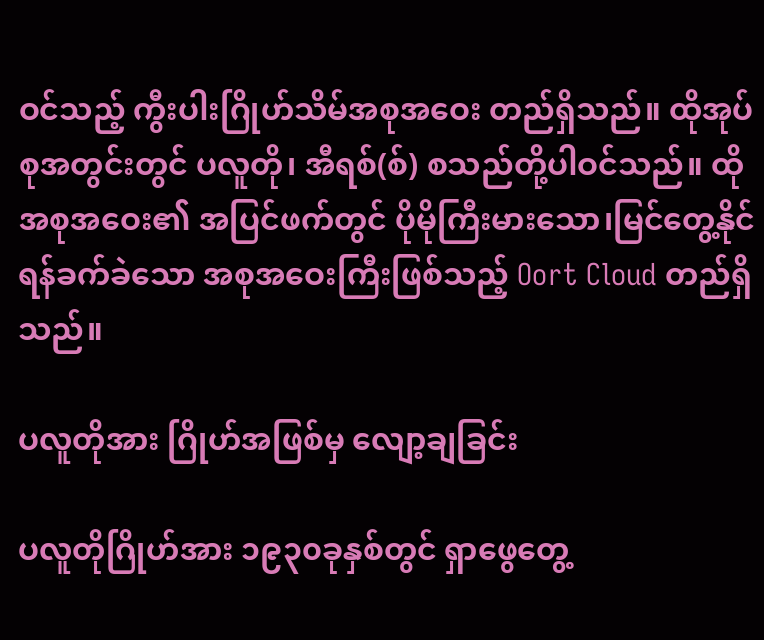ဝင်သည့် ကွီးပါးဂြိုဟ်သိမ်အစုအဝေး တည်ရှိသည်။ ထိုအုပ်စုအတွင်းတွင် ပလူတို၊ အီရစ်(စ်) စသည်တို့ပါဝင်သည်။ ထိုအစုအဝေး၏ အပြင်ဖက်တွင် ပိုမိုကြီးမားသော၊မြင်တွေ့နိုင်ရန်ခက်ခဲသော အစုအဝေးကြီးဖြစ်သည့် Oort Cloud တည်ရှိသည်။

ပလူတိုအား ဂြိုဟ်အဖြစ်မှ လျော့ချခြင်း

ပလူတိုဂြိုဟ်အား ၁၉၃၀ခုနှစ်တွင် ရှာဖွေတွေ့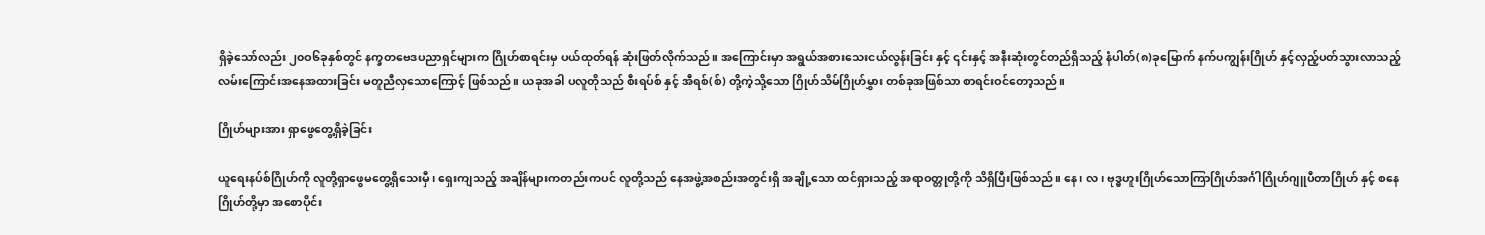ရှိခဲ့သော်လည်း ၂၀ဝ၆ခုနှစ်တွင် နက္ခတဗေဒပညာရှင်များက ဂြိုဟ်စာရင်းမှ ပယ်ထုတ်ရန် ဆုံးဖြတ်လိုက်သည်။ အကြောင်းမှာ အရွယ်အစားသေးငယ်လွန်းခြင်း နှင့် ၎င်းနှင့် အနီးဆုံးတွင်တည်ရှိသည့် နံပါတ်(၈)ခုမြောက် နက်ပကျွန်းဂြိုဟ် နှင့်လှည့်ပတ်သွားလာသည့် လမ်းကြောင်းအနေအထားခြင်း မတူညီလှသောကြောင့် ဖြစ်သည်။ ယခုအခါ ပလူတိုသည် စီးရပ်စ် နှင့် အီရစ်(စ်) တို့ကဲ့သို့သော ဂြိုဟ်သိမ်ဂြိုဟ်မွှား တစ်ခုအဖြစ်သာ စာရင်းဝင်တော့သည်။

ဂြိုဟ်များအား ရှာဖွေတွေ့ရှိခဲ့ခြင်း

ယူရေးနပ်စ်ဂြိုဟ်ကို လူတို့ရှာဖွေမတွေ့ရှိသေးမှီ၊ ရှေးကျသည့် အချိန်များကတည်းကပင် လူတို့သည် နေအဖွဲ့အစည်းအတွင်းရှိ အချို့သော ထင်ရှားသည့် အရာဝတ္တုတို့ကို သိရှိပြီးဖြစ်သည်။ နေ၊ လ၊ ဗုဒ္ဓဟူးဂြိုဟ်သောကြာဂြိုဟ်အင်္ဂါဂြိုဟ်ဂျူပီတာဂြိုဟ် နှင့် စနေဂြိုဟ်တို့မှာ အစောပိုင်း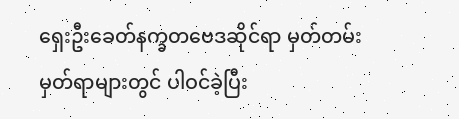ရှေးဦးခေတ်နက္ခတဗေဒဆိုင်ရာ မှတ်တမ်းမှတ်ရာများတွင် ပါဝင်ခဲ့ပြီး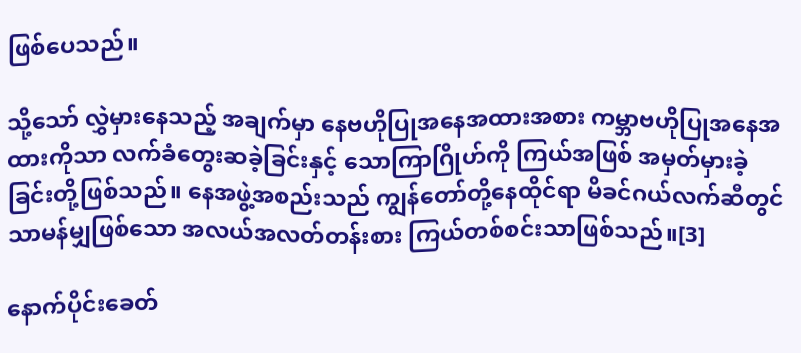ဖြစ်ပေသည်။

သို့သော် လွှဲမှားနေသည့် အချက်မှာ နေဗဟိုပြုအနေအထားအစား ကမ္ဘာဗဟိုပြုအနေအထားကိုသာ လက်ခံတွေးဆခဲ့ခြင်းနှင့် သောကြာဂြိုဟ်ကို ကြယ်အဖြစ် အမှတ်မှားခဲ့ခြင်းတို့ဖြစ်သည်။ နေအဖွဲ့အစည်းသည် ကျွန်တော်တို့နေထိုင်ရာ မိခင်ဂယ်လက်ဆီတွင် သာမန်မျှဖြစ်သော အလယ်အလတ်တန်းစား ကြယ်တစ်စင်းသာဖြစ်သည်။[3]

နောက်ပိုင်းခေတ်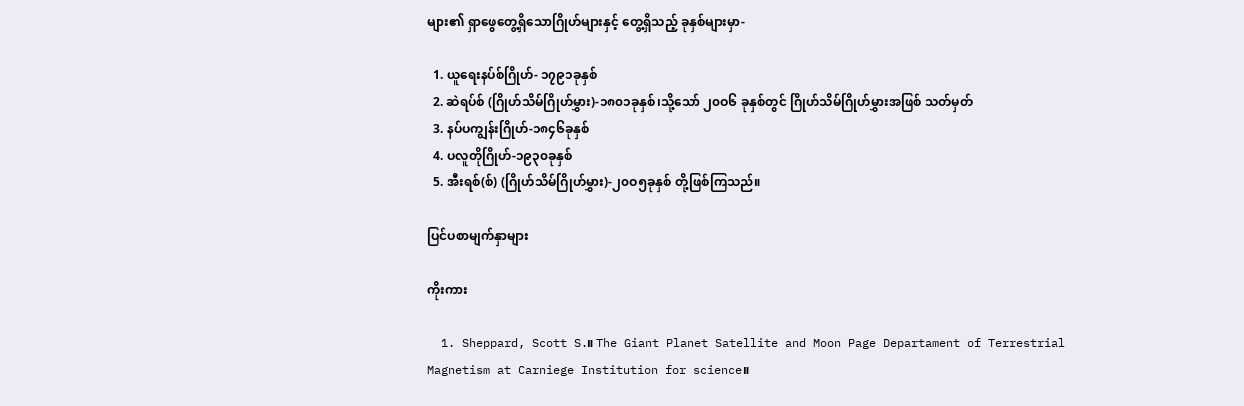များ၏ ရှာဖွေတွေ့ရှိသောဂြိုဟ်များနှင့် တွေ့ရှိသည့် ခုနှစ်များမှာ-

  1. ယူရေးနပ်စ်ဂြိုဟ်- ၁၇၉၁ခုနှစ်
  2. ဆဲရပ်စ် (ဂြိုဟ်သိမ်ဂြိုဟ်မွှား)-၁၈၀၁ခုနှစ်၊သို့သော် ၂၀ဝ၆ ခုနှစ်တွင် ဂြိုဟ်သိမ်ဂြိုဟ်မွှားအဖြစ် သတ်မှတ်
  3. နပ်ပကျွန်းဂြိုဟ်-၁၈၄၆ခုနှစ်
  4. ပလူတိုဂြိုဟ်-၁၉၃၀ခုနှစ်
  5. အီးရစ်(စ်) (ဂြိုဟ်သိမ်ဂြိုဟ်မွှား)-၂၀ဝ၅ခုနှစ် တို့ဖြစ်ကြသည်။

ပြင်ပစာမျက်နှာများ

ကိုးကား

  1. Sheppard, Scott S.။ The Giant Planet Satellite and Moon Page Departament of Terrestrial Magnetism at Carniege Institution for science။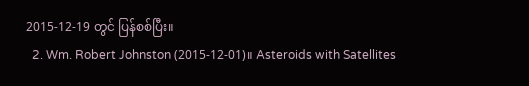2015-12-19 တွင် ပြန်စစ်ပြီး။
  2. Wm. Robert Johnston (2015-12-01)။ Asteroids with Satellites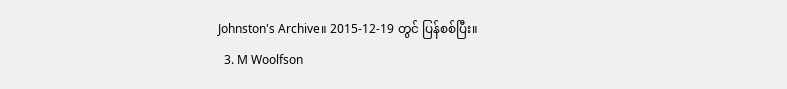Johnston's Archive။ 2015-12-19 တွင် ပြန်စစ်ပြီး။
  3. M Woolfson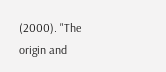(2000). "The origin and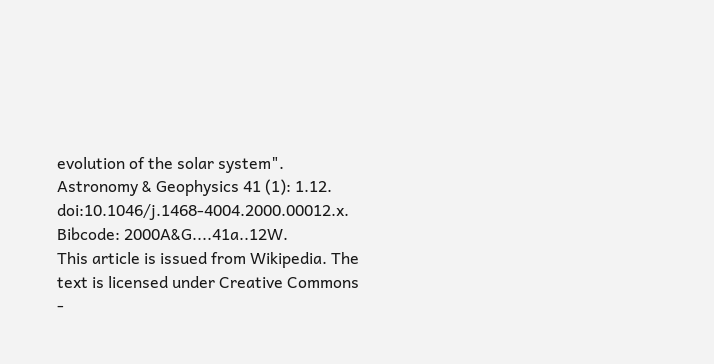evolution of the solar system". Astronomy & Geophysics 41 (1): 1.12. doi:10.1046/j.1468-4004.2000.00012.x. Bibcode: 2000A&G....41a..12W.
This article is issued from Wikipedia. The text is licensed under Creative Commons -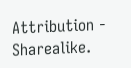Attribution - Sharealike.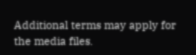Additional terms may apply for the media files.